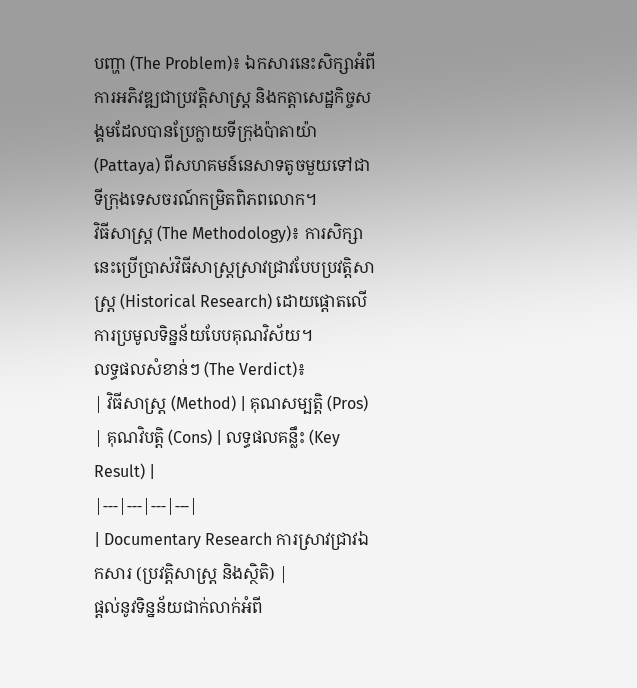បញ្ហា (The Problem)៖ ឯកសារនេះសិក្សាអំពីការអភិវឌ្ឍជាប្រវត្តិសាស្ត្រ និងកត្តាសេដ្ឋកិច្ចសង្គមដែលបានប្រែក្លាយទីក្រុងប៉ាតាយ៉ា (Pattaya) ពីសហគមន៍នេសាទតូចមួយទៅជាទីក្រុងទេសចរណ៍កម្រិតពិភពលោក។
វិធីសាស្ត្រ (The Methodology)៖ ការសិក្សានេះប្រើប្រាស់វិធីសាស្រ្តស្រាវជ្រាវបែបប្រវត្តិសាស្ត្រ (Historical Research) ដោយផ្តោតលើការប្រមូលទិន្នន័យបែបគុណវិស័យ។
លទ្ធផលសំខាន់ៗ (The Verdict)៖
| វិធីសាស្ត្រ (Method) | គុណសម្បត្តិ (Pros) | គុណវិបត្តិ (Cons) | លទ្ធផលគន្លឹះ (Key Result) |
|---|---|---|---|
| Documentary Research ការស្រាវជ្រាវឯកសារ (ប្រវត្តិសាស្ត្រ និងស្ថិតិ) |
ផ្តល់នូវទិន្នន័យជាក់លាក់អំពី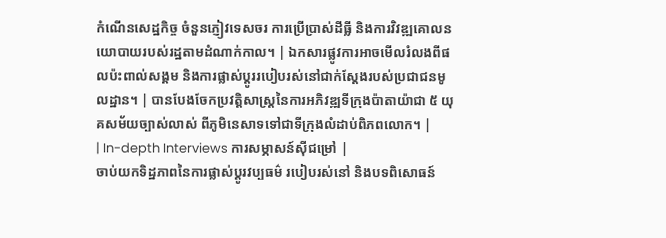កំណើនសេដ្ឋកិច្ច ចំនួនភ្ញៀវទេសចរ ការប្រើប្រាស់ដីធ្លី និងការវិវឌ្ឍគោលនយោបាយរបស់រដ្ឋតាមដំណាក់កាល។ | ឯកសារផ្លូវការអាចមើលរំលងពីផលប៉ះពាល់សង្គម និងការផ្លាស់ប្តូររបៀបរស់នៅជាក់ស្តែងរបស់ប្រជាជនមូលដ្ឋាន។ | បានបែងចែកប្រវត្តិសាស្រ្តនៃការអភិវឌ្ឍទីក្រុងប៉ាតាយ៉ាជា ៥ យុគសម័យច្បាស់លាស់ ពីភូមិនេសាទទៅជាទីក្រុងលំដាប់ពិភពលោក។ |
| In-depth Interviews ការសម្ភាសន៍ស៊ីជម្រៅ |
ចាប់យកទិដ្ឋភាពនៃការផ្លាស់ប្តូរវប្បធម៌ របៀបរស់នៅ និងបទពិសោធន៍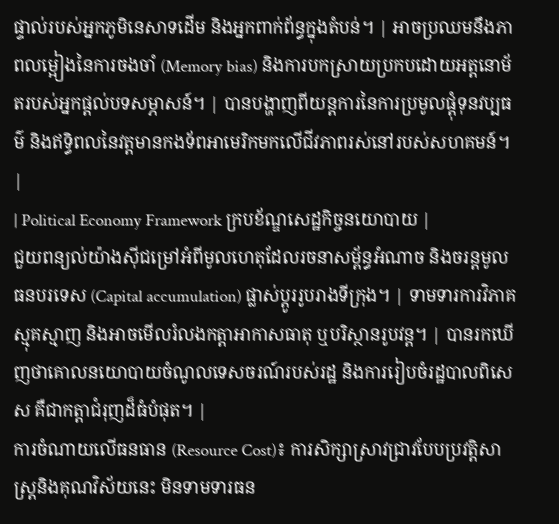ផ្ទាល់របស់អ្នកភូមិនេសាទដើម និងអ្នកពាក់ព័ន្ធក្នុងតំបន់។ | អាចប្រឈមនឹងភាពលម្អៀងនៃការចងចាំ (Memory bias) និងការបកស្រាយប្រកបដោយអត្តនោម័តរបស់អ្នកផ្តល់បទសម្ភាសន៍។ | បានបង្ហាញពីយន្តការនៃការប្រមូលផ្តុំទុនវប្បធម៌ និងឥទ្ធិពលនៃវត្តមានកងទ័ពអាមេរិកមកលើជីវភាពរស់នៅរបស់សហគមន៍។ |
| Political Economy Framework ក្របខ័ណ្ឌសេដ្ឋកិច្ចនយោបាយ |
ជួយពន្យល់យ៉ាងស៊ីជម្រៅអំពីមូលហេតុដែលរចនាសម្ព័ន្ធអំណាច និងចរន្តមូលធនបរទេស (Capital accumulation) ផ្លាស់ប្តូររូបរាងទីក្រុង។ | ទាមទារការវិភាគស្មុគស្មាញ និងអាចមើលរំលងកត្តាអាកាសធាតុ ឬបរិស្ថានរូបវន្ត។ | បានរកឃើញថាគោលនយោបាយចំណូលទេសចរណ៍របស់រដ្ឋ និងការរៀបចំរដ្ឋបាលពិសេស គឺជាកត្តាជំរុញដ៏ធំបំផុត។ |
ការចំណាយលើធនធាន (Resource Cost)៖ ការសិក្សាស្រាវជ្រាវបែបប្រវត្តិសាស្ត្រនិងគុណវិស័យនេះ មិនទាមទារធន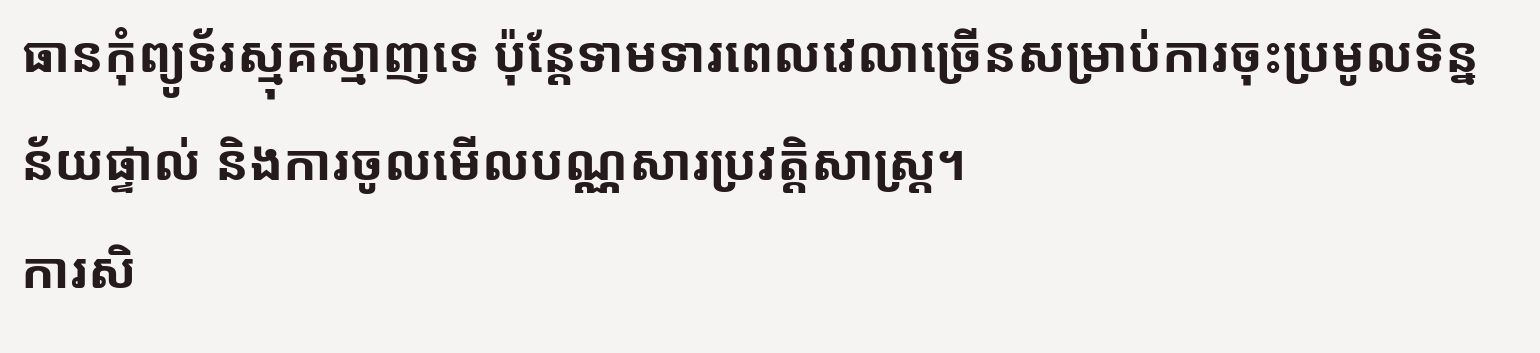ធានកុំព្យូទ័រស្មុគស្មាញទេ ប៉ុន្តែទាមទារពេលវេលាច្រើនសម្រាប់ការចុះប្រមូលទិន្នន័យផ្ទាល់ និងការចូលមើលបណ្ណសារប្រវត្តិសាស្ត្រ។
ការសិ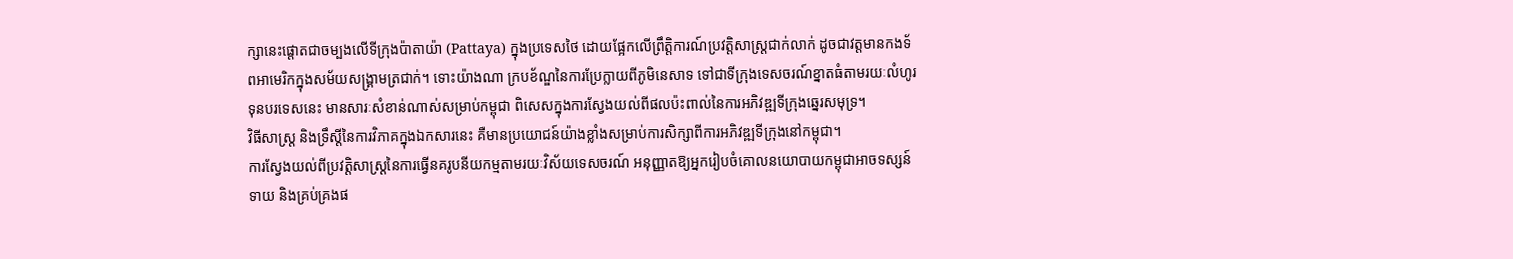ក្សានេះផ្តោតជាចម្បងលើទីក្រុងប៉ាតាយ៉ា (Pattaya) ក្នុងប្រទេសថៃ ដោយផ្អែកលើព្រឹត្តិការណ៍ប្រវត្តិសាស្ត្រជាក់លាក់ ដូចជាវត្តមានកងទ័ពអាមេរិកក្នុងសម័យសង្គ្រាមត្រជាក់។ ទោះយ៉ាងណា ក្របខ័ណ្ឌនៃការប្រែក្លាយពីភូមិនេសាទ ទៅជាទីក្រុងទេសចរណ៍ខ្នាតធំតាមរយៈលំហូរទុនបរទេសនេះ មានសារៈសំខាន់ណាស់សម្រាប់កម្ពុជា ពិសេសក្នុងការស្វែងយល់ពីផលប៉ះពាល់នៃការអភិវឌ្ឍទីក្រុងឆ្នេរសមុទ្រ។
វិធីសាស្ត្រ និងទ្រឹស្តីនៃការវិភាគក្នុងឯកសារនេះ គឺមានប្រយោជន៍យ៉ាងខ្លាំងសម្រាប់ការសិក្សាពីការអភិវឌ្ឍទីក្រុងនៅកម្ពុជា។
ការស្វែងយល់ពីប្រវត្តិសាស្ត្រនៃការធ្វើនគរូបនីយកម្មតាមរយៈវិស័យទេសចរណ៍ អនុញ្ញាតឱ្យអ្នករៀបចំគោលនយោបាយកម្ពុជាអាចទស្សន៍ទាយ និងគ្រប់គ្រងផ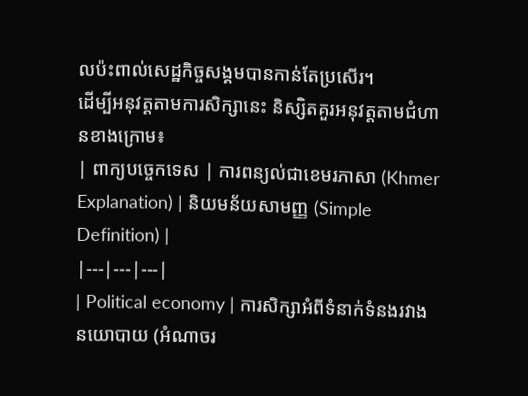លប៉ះពាល់សេដ្ឋកិច្ចសង្គមបានកាន់តែប្រសើរ។
ដើម្បីអនុវត្តតាមការសិក្សានេះ និស្សិតគួរអនុវត្តតាមជំហានខាងក្រោម៖
| ពាក្យបច្ចេកទេស | ការពន្យល់ជាខេមរភាសា (Khmer Explanation) | និយមន័យសាមញ្ញ (Simple Definition) |
|---|---|---|
| Political economy | ការសិក្សាអំពីទំនាក់ទំនងរវាងនយោបាយ (អំណាចរ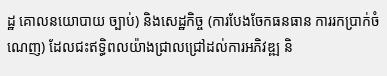ដ្ឋ គោលនយោបាយ ច្បាប់) និងសេដ្ឋកិច្ច (ការបែងចែកធនធាន ការរកប្រាក់ចំណេញ) ដែលជះឥទ្ធិពលយ៉ាងជ្រាលជ្រៅដល់ការអភិវឌ្ឍ និ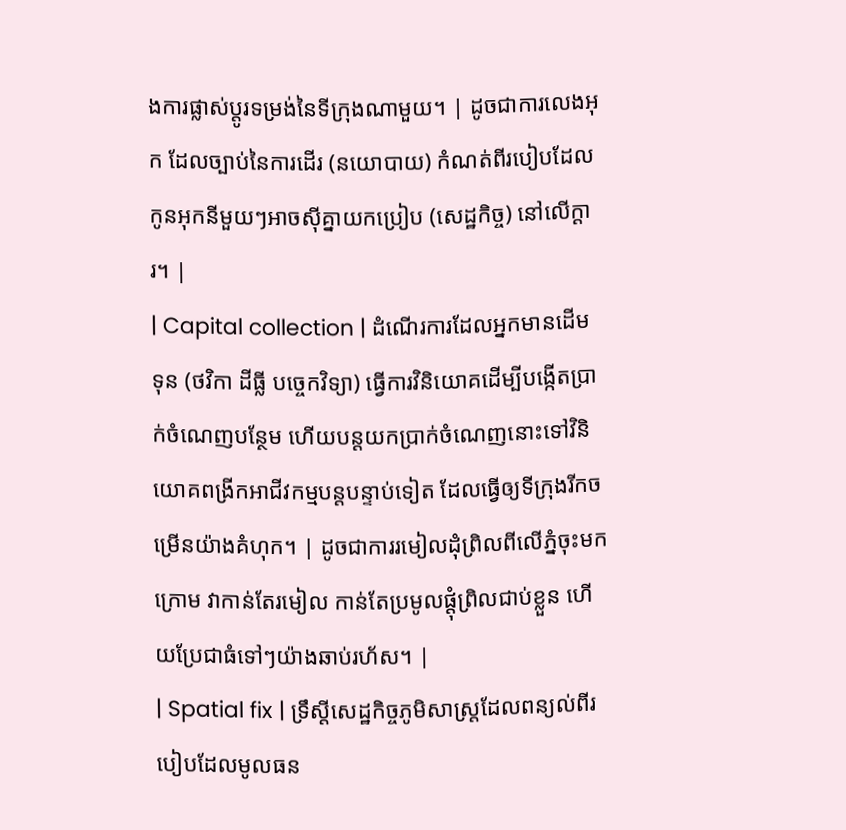ងការផ្លាស់ប្តូរទម្រង់នៃទីក្រុងណាមួយ។ | ដូចជាការលេងអុក ដែលច្បាប់នៃការដើរ (នយោបាយ) កំណត់ពីរបៀបដែលកូនអុកនីមួយៗអាចស៊ីគ្នាយកប្រៀប (សេដ្ឋកិច្ច) នៅលើក្ដារ។ |
| Capital collection | ដំណើរការដែលអ្នកមានដើមទុន (ថវិកា ដីធ្លី បច្ចេកវិទ្យា) ធ្វើការវិនិយោគដើម្បីបង្កើតប្រាក់ចំណេញបន្ថែម ហើយបន្តយកប្រាក់ចំណេញនោះទៅវិនិយោគពង្រីកអាជីវកម្មបន្តបន្ទាប់ទៀត ដែលធ្វើឲ្យទីក្រុងរីកចម្រើនយ៉ាងគំហុក។ | ដូចជាការរមៀលដុំព្រិលពីលើភ្នំចុះមកក្រោម វាកាន់តែរមៀល កាន់តែប្រមូលផ្តុំព្រិលជាប់ខ្លួន ហើយប្រែជាធំទៅៗយ៉ាងឆាប់រហ័ស។ |
| Spatial fix | ទ្រឹស្តីសេដ្ឋកិច្ចភូមិសាស្ត្រដែលពន្យល់ពីរបៀបដែលមូលធន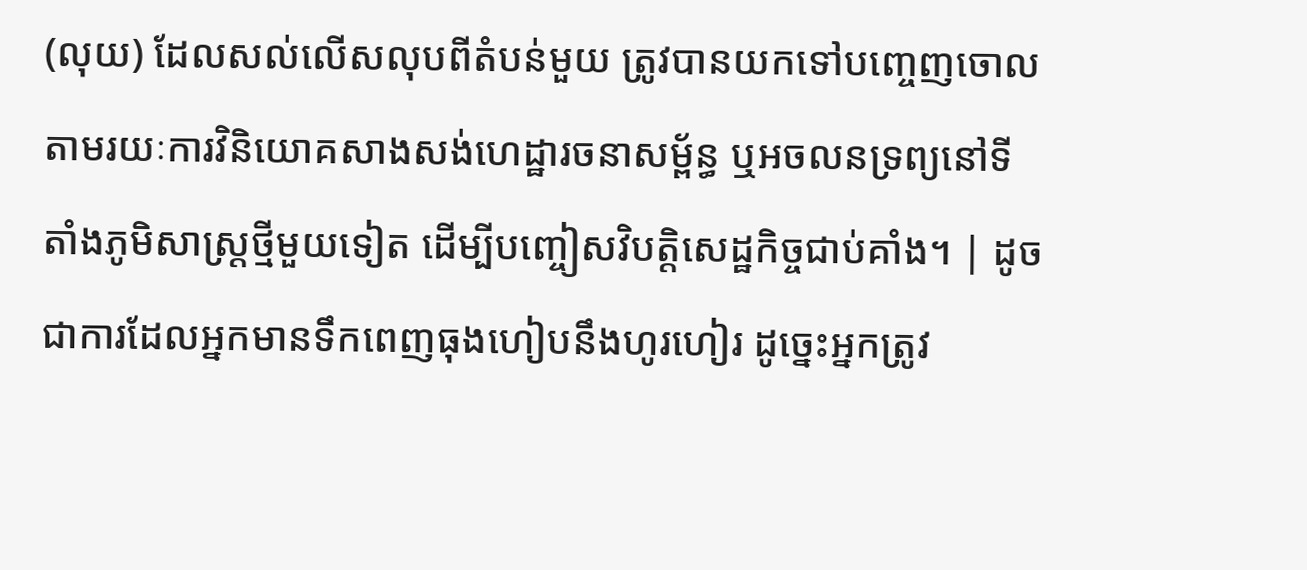(លុយ) ដែលសល់លើសលុបពីតំបន់មួយ ត្រូវបានយកទៅបញ្ចេញចោលតាមរយៈការវិនិយោគសាងសង់ហេដ្ឋារចនាសម្ព័ន្ធ ឬអចលនទ្រព្យនៅទីតាំងភូមិសាស្ត្រថ្មីមួយទៀត ដើម្បីបញ្ចៀសវិបត្តិសេដ្ឋកិច្ចជាប់គាំង។ | ដូចជាការដែលអ្នកមានទឹកពេញធុងហៀបនឹងហូរហៀរ ដូច្នេះអ្នកត្រូវ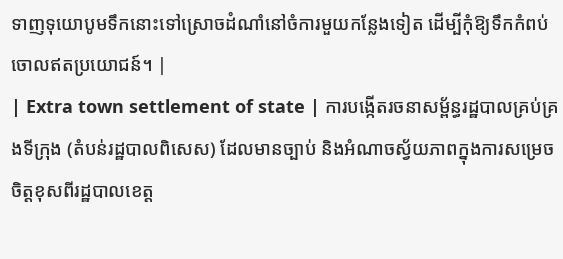ទាញទុយោបូមទឹកនោះទៅស្រោចដំណាំនៅចំការមួយកន្លែងទៀត ដើម្បីកុំឱ្យទឹកកំពប់ចោលឥតប្រយោជន៍។ |
| Extra town settlement of state | ការបង្កើតរចនាសម្ព័ន្ធរដ្ឋបាលគ្រប់គ្រងទីក្រុង (តំបន់រដ្ឋបាលពិសេស) ដែលមានច្បាប់ និងអំណាចស្វ័យភាពក្នុងការសម្រេចចិត្តខុសពីរដ្ឋបាលខេត្ត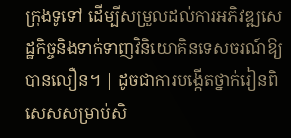ក្រុងទូទៅ ដើម្បីសម្រួលដល់ការអភិវឌ្ឍសេដ្ឋកិច្ចនិងទាក់ទាញវិនិយោគិនទេសចរណ៍ឱ្យបានលឿន។ | ដូចជាការបង្កើតថ្នាក់រៀនពិសេសសម្រាប់សិ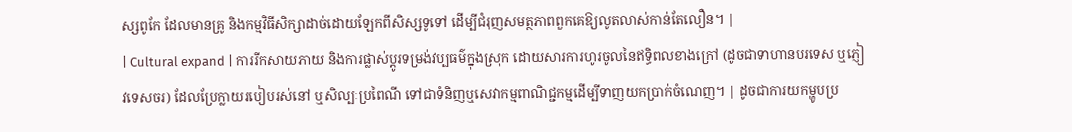ស្សពូកែ ដែលមានគ្រូ និងកម្មវិធីសិក្សាដាច់ដោយឡែកពីសិស្សទូទៅ ដើម្បីជំរុញសមត្ថភាពពួកគេឱ្យលូតលាស់កាន់តែលឿន។ |
| Cultural expand | ការរីកសាយភាយ និងការផ្លាស់ប្តូរទម្រង់វប្បធម៌ក្នុងស្រុក ដោយសារការហូរចូលនៃឥទ្ធិពលខាងក្រៅ (ដូចជាទាហានបរទេស ឬភ្ញៀវទេសចរ) ដែលប្រែក្លាយរបៀបរស់នៅ ឬសិល្បៈប្រពៃណី ទៅជាទំនិញឬសេវាកម្មពាណិជ្ជកម្មដើម្បីទាញយកប្រាក់ចំណេញ។ | ដូចជាការយកម្ហូបប្រ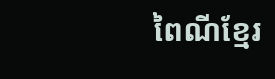ពៃណីខ្មែរ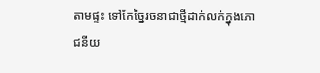តាមផ្ទះ ទៅកែច្នៃរចនាជាថ្មីដាក់លក់ក្នុងភោជនីយ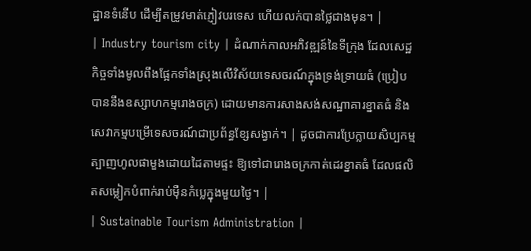ដ្ឋានទំនើប ដើម្បីតម្រូវមាត់ភ្ញៀវបរទេស ហើយលក់បានថ្លៃជាងមុន។ |
| Industry tourism city | ដំណាក់កាលអភិវឌ្ឍន៍នៃទីក្រុង ដែលសេដ្ឋកិច្ចទាំងមូលពឹងផ្អែកទាំងស្រុងលើវិស័យទេសចរណ៍ក្នុងទ្រង់ទ្រាយធំ (ប្រៀបបាននឹងឧស្សាហកម្មរោងចក្រ) ដោយមានការសាងសង់សណ្ឋាគារខ្នាតធំ និងសេវាកម្មបម្រើទេសចរណ៍ជាប្រព័ន្ធខ្សែសង្វាក់។ | ដូចជាការប្រែក្លាយសិប្បកម្មត្បាញហូលផាមួងដោយដៃតាមផ្ទះ ឱ្យទៅជារោងចក្រកាត់ដេរខ្នាតធំ ដែលផលិតសម្លៀកបំពាក់រាប់ម៉ឺនកំប្លេក្នុងមួយថ្ងៃ។ |
| Sustainable Tourism Administration |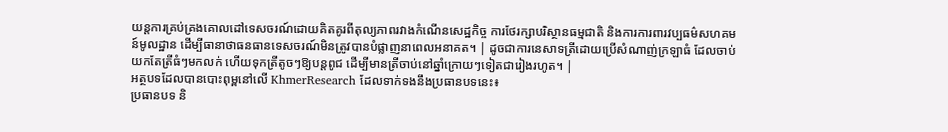យន្តការគ្រប់គ្រងគោលដៅទេសចរណ៍ដោយគិតគូរពីតុល្យភាពរវាងកំណើនសេដ្ឋកិច្ច ការថែរក្សាបរិស្ថានធម្មជាតិ និងការការពារវប្បធម៌សហគមន៍មូលដ្ឋាន ដើម្បីធានាថាធនធានទេសចរណ៍មិនត្រូវបានបំផ្លាញនាពេលអនាគត។ | ដូចជាការនេសាទត្រីដោយប្រើសំណាញ់ក្រឡាធំ ដែលចាប់យកតែត្រីធំៗមកលក់ ហើយទុកត្រីតូចៗឱ្យបន្តពូជ ដើម្បីមានត្រីចាប់នៅឆ្នាំក្រោយៗទៀតជារៀងរហូត។ |
អត្ថបទដែលបានបោះពុម្ពនៅលើ KhmerResearch ដែលទាក់ទងនឹងប្រធានបទនេះ៖
ប្រធានបទ និ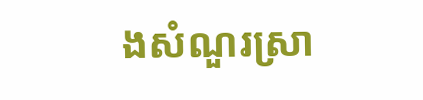ងសំណួរស្រា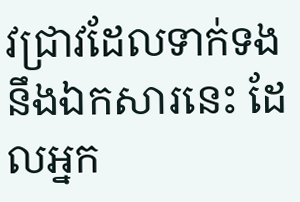វជ្រាវដែលទាក់ទងនឹងឯកសារនេះ ដែលអ្នក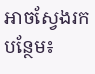អាចស្វែងរកបន្ថែម៖